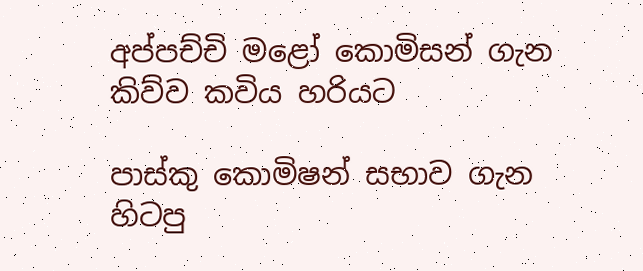අප්පච්චි මළෝ කොමිසන් ගැන කිව්ව කවිය හරියට

පාස්කු කොමිෂන් සභාව ගැන හිටපු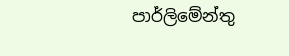පාර්ලිමේන්තු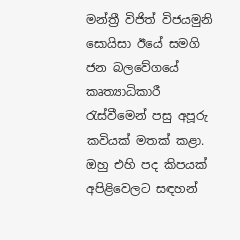මන්ත්‍රී විජිත් විජයමුනි සොයිසා ඊයේ සමගි ජන බලවේගයේ කෘත්‍යාධිකාරී රැස්වීමෙන් පසු අපූරු කවියක් මතක් කළා. ඔහු එහි පද කිපයක් අපිළිවෙලට සඳහන්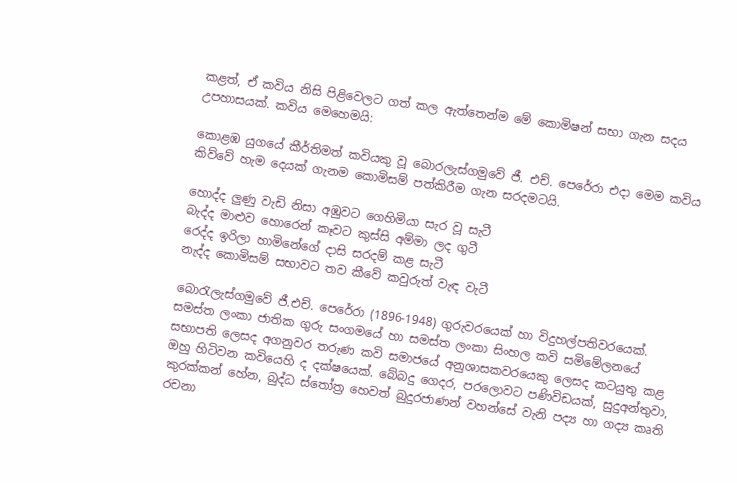කළත්, ඒ කවිය නිසි පිළිවෙලට ගත් කල ඇත්තෙන්ම මේ කොමිෂන් සභා ගැන සදය උපහාසයක්. කවිය මෙහෙමයි:

කොළඹ යුගයේ කීර්තිමත් කවියකු වූ බොරලැස්ගමුවේ ජී. එච්. පෙරේරා එදා මෙම කවිය කිව්වේ හැම දෙයක් ගැනම කොමිසම් පත්කිරීම ගැන සරදමටයි.

හොද්ද ලුණු වැඩි නිසා අඹුවට ගෙහිමියා සැර වූ සැටී
බැද්ද මාළුව හොරෙන් කෑවට කුස්සි අම්මා ලද ගුටී
රෙද්ද ඉරිලා හාමිනේගේ දාසි සරදම් කළ සැටී
නැද්ද කොමිසම් සභාවට තව කීවේ කවුරුත් වැඳ වැටී

බොරැලැස්ගමුවේ ජී.එච්. පෙරේරා (1896-1948) ගුරුවරයෙක් හා විදුහල්පතිවරයෙක්. සමස්ත ලංකා ජාතික ගුරු සංගමයේ හා සමස්ත ලංකා සිංහල කවි සමිමේලනයේ සභාපති ලෙසද අගනුවර තරුණ කවි සමාජයේ අනුශාසකවරයෙකු ලෙසද කටයුතු කළ ඔහු හිටිවන කවියෙහි ද දක්ෂයෙක්. බේබදු ගෙදර, පරලොවට පණිවිඩයක්, සුදුඅන්තුවා, කුරක්කන් හේන, බුද්ධ ස්තෝත්‍ර හෙවත් බුදුරජාණන් වහන්සේ වැනි පද්‍ය හා ගද්‍ය කෘති රචනා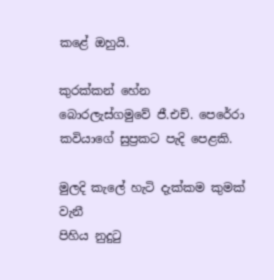කළේ ඔහුයි.

කුරක්කන් හේන බොරලැස්ගමුවේ ජී.එච්. පෙරේරා කවියාගේ සුප්‍රකට පැදි පෙළකි.

මුලදි කැලේ හැටි දැක්කම කුමක් වැනී
පිහිය නුදුටු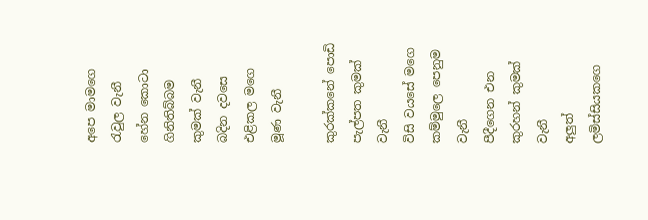අපෙ මාමගෙ රැවුල වැනී
හේන කොටා ගිනිතිබ්බම කුමක් වැනී
බදින දවසෙ එළිකල මගෙ මූණ වැනී

කුරක්කනේ පොඩි පැල්පත කුමක් වැනී
විසි වයසේ මගෙ කම්මුලෙ පෙනුම වැනී
පීදීගෙන එන කුරහන් කුමක් වැනී
අලුත් ලමිස්සියකගෙ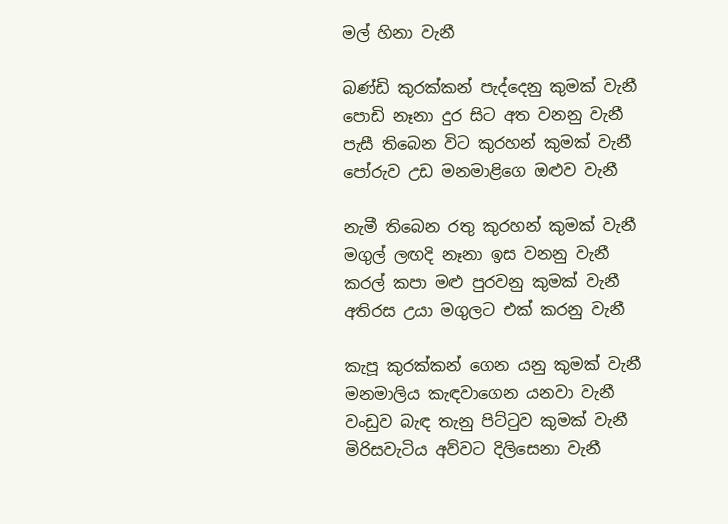මල් හිනා වැනී

බණ්ඩි කුරක්කන් පැද්දෙනු කුමක් වැනී
පොඩි නෑනා දුර සිට අත වනනු වැනී
පැසී තිබෙන විට කුරහන් කුමක් වැනී
පෝරුව උඩ මනමාළිගෙ ඔළුව වැනී

නැමී තිබෙන රතු කුරහන් කුමක් වැනී
මගුල් ලඟදි නෑනා ඉස වනනු වැනී
කරල් කපා මළු පුරවනු කුමක් වැනී
අතිරස උයා මගුලට එක් කරනු වැනී

කැපූ කුරක්කන් ගෙන යනු කුමක් වැනී
මනමාලිය කැඳවාගෙන යනවා වැනී
වංඩුව බැඳ තැනු පිට්ටුව කුමක් වැනී
මිරිසවැටිය අව්වට දිලිසෙනා වැනී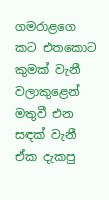ගමරාළගෙ කට එතකොට කුමක් වැනී
වලාකුළෙන් මතුවී එන සඳක් වැනී
ඒක දැකපු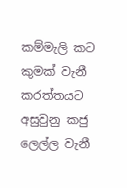කම්මැලි කට කුමක් වැනී
කරත්තයට අසුවුනු කජු ලෙල්ල වැනී